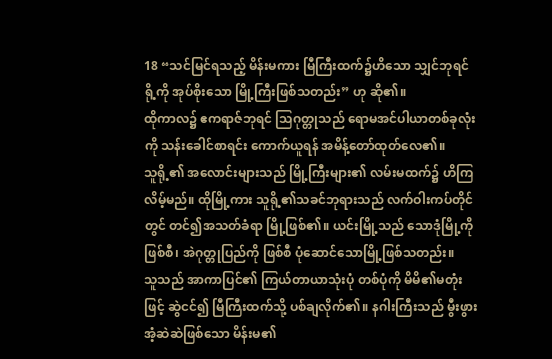18 “သင်မြင်ရသည့် မိန်းမကား မြီကြီးထက်၌ဟိသော သျှင်ဘုရင်ရို့ကို အုပ်စိုးသော မြို့ကြီးဖြစ်သတည်း” ဟု ဆို၏။
ထိုကာလ၌ ဧကရာဇ်ဘုရင် သြဂုတ္တုသည် ရောမအင်ပါယာတစ်ခုလုံးကို သန်းခေါင်စာရင်း ကောက်ယူရန် အမိန့်တော်ထုတ်လေ၏။
သူရို့၏ အလောင်းများသည် မြို့ကြီးများ၏ လမ်းမထက်၌ ဟိကြလိမ့်မည်။ ထိုမြို့ကား သူရို့၏သခင်ဘုရားသည် လက်ဝါးကပ်တိုင်တွင် တင်၍အသတ်ခံရာ မြို့ဖြစ်၏။ ယင်းမြို့သည် သောဒုံမြို့ကို ဖြစ်စီ၊ အဲဂုတ္တုပြည်ကို ဖြစ်စီ ပုံဆောင်သောမြို့ဖြစ်သတည်း။
သူသည် အာကာပြင်၏ ကြယ်တာယာသုံးပုံ တစ်ပုံကို မိမိ၏မတုံးဖြင့် ဆွဲငင်၍ မြီကြီးထက်သို့ ပစ်ချလိုက်၏။ နဂါးကြီးသည် မွီးဖွားအံ့ဆဲဆဲဖြစ်သော မိန်းမ၏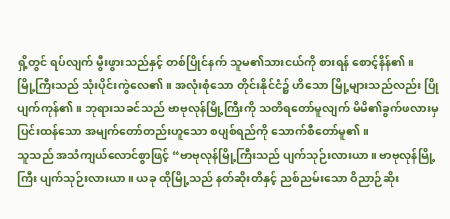ရှိ့တွင် ရပ်လျက် မွီးဖွားသည်နှင့် တစ်ပြိုင်နက် သူမ၏သားငယ်ကို စားရန် စောင့်နိန်၏။
မြို့ကြီးသည် သုံးပိုင်းကွဲလေ၏။ အလုံးစုံသော တိုင်းနိုင်ငံ၌ ဟိသော မြို့များသည်လည်း ပြိုပျက်ကုန်၏။ ဘုရားသခင်သည် ဗာဗုလုန်မြို့ကြီးကို သတိရတော်မူလျက် မိမိ၏ခွက်ဖလားမှ ပြင်းထန်သော အမျက်တော်တည်းဟူသော စပျစ်ရည်ကို သောက်စီတော်မူ၏။
သူသည် အသံကျယ်လောင်စွာဖြင့် “ဗာဗုလုန်မြို့ကြီးသည် ပျက်သုဉ်းလားယာ။ ဗာဗုလုန်မြို့ကြီး ပျက်သုဉ်းလားယာ။ ယခု ထိုမြို့သည် နတ်ဆိုးတိနှင့် ညစ်ညမ်းသော ဝိညာဉ်ဆိုး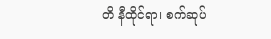တိ နီထိုင်ရာ၊ စက်ဆုပ်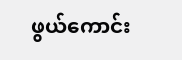ဖွယ်ကောင်း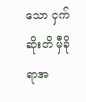သော ငှက်ဆိုးတိ မှီခိုရာအ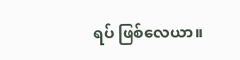ရပ် ဖြစ်လေယာ။